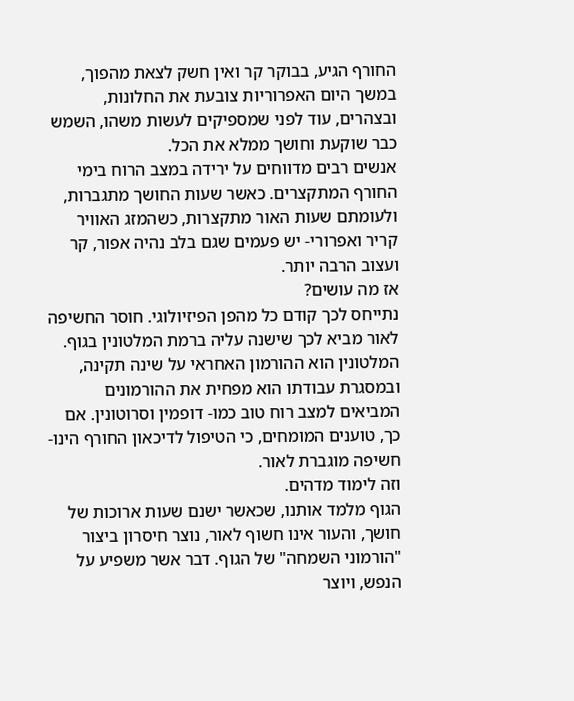החורף הגיע, בבוקר קר ואין חשק לצאת מהפוך, במשך היום האפרוריות צובעת את החלונות, ובצהרים, עוד לפני שמספיקים לעשות משהו, השמש כבר שוקעת וחושך ממלא את הכל.
אנשים רבים מדווחים על ירידה במצב הרוח בימי החורף המתקצרים. כאשר שעות החושך מתגברות, ולעומתם שעות האור מתקצרות, כשהמזג האוויר קריר ואפרורי- יש פעמים שגם בלב נהיה אפור, קר ועצוב הרבה יותר.
אז מה עושים?
נתייחס לכך קודם כל מהפן הפיזיולוגי. חוסר החשיפה לאור מביא לכך שישנה עליה ברמת המלטונין בגוף. המלטונין הוא ההורמון האחראי על שינה תקינה, ובמסגרת עבודתו הוא מפחית את ההורמונים המביאים למצב רוח טוב כמו- דופמין וסרוטונין. אם כך, טוענים המומחים, כי הטיפול לדיכאון החורף הינו- חשיפה מוגברת לאור.
וזה לימוד מדהים.
הגוף מלמד אותנו, שכאשר ישנם שעות ארוכות של חושך, והעור אינו חשוף לאור, נוצר חיסרון ביצור "הורמוני השמחה" של הגוף. דבר אשר משפיע על הנפש, ויוצר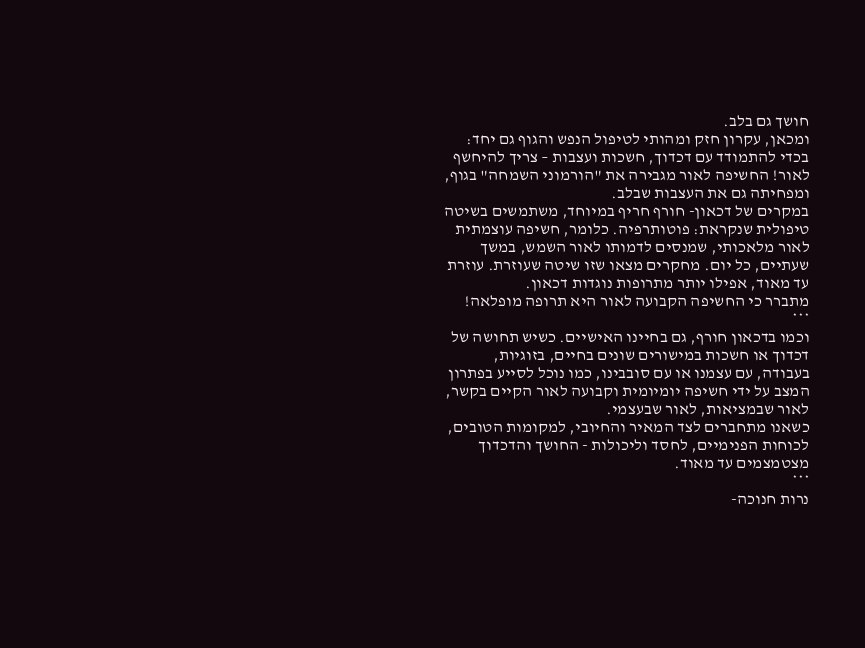חושך גם בלב.
ומכאן, עקרון חזק ומהותי לטיפול הנפש והגוף גם יחד: בכדי להתמודד עם דכדוך, חשכות ועצבות – צריך להיחשף לאור! החשיפה לאור מגבירה את "הורמוני השמחה" בגוף, ומפחיתה גם את העצבות שבלב.
במקרים של דכאון- חורף חריף במיוחד, משתמשים בשיטה טיפולית שנקראת: פוטותרפיה. כלומר, חשיפה עוצמתית לאור מלאכותי, שמנסים לדמותו לאור השמש, במשך שעתיים, כל יום. מחקרים מצאו שזו שיטה שעוזרת. עוזרת עד מאוד, אפילו יותר מתרופות נוגדות דכאון.
מתברר כי החשיפה הקבועה לאור היא תרופה מופלאה!
***
וכמו בדכאון חורף, גם בחיינו האישיים. כשיש תחושה של דכדוך או חשכות במישורים שונים בחיים, בזוגיות, בעבודה, עם עצמנו או עם סובבינו, כמו נוכל לסייע בפתרון המצב על ידי חשיפה יומיומית וקבועה לאור הקיים בקשר, לאור שבמציאות, לאור שבעצמי.
כשאנו מתחברים לצד המאיר והחיובי, למקומות הטובים, לכוחות הפנימיים, לחסד וליכולות - החושך והדכדוך מצטמצמים עד מאוד.
***
נרות חנוכה-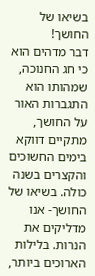בשיאו של החושך!
דבר מדהים הוא כי חג החנוכה, שמהותו הוא התגברות האור על החושך, מתקיים דווקא בימים החשוכים והקצרים בשנה כולה. בשיאו של החושך- אנו מדליקים את הנרות. בלילות הארוכים ביותר,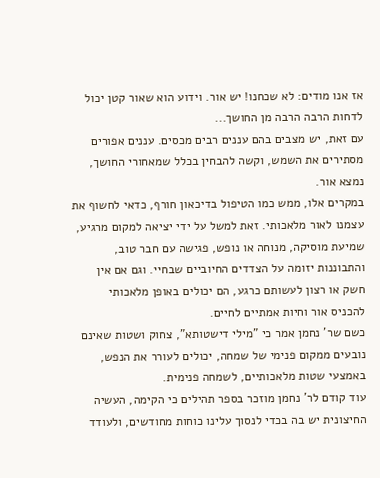אז אנו מודים: לא שכחנו! יש אור. וידוע הוא שאור קטן יכול לדחות הרבה הרבה מן החושך...
עם זאת, יש מצבים בהם עננים רבים מכסים. עננים אפורים מסתירים את השמש, וקשה להבחין בכלל שמאחורי החושך, נמצא אור.
במקרים אלו, ממש כמו הטיפול בדיכאון חורף, כדאי לחשוף את עצמנו לאור מלאכותי. זאת למשל על ידי יציאה למקום מרגיע, שמיעת מוסיקה, מנוחה או נופש, פגישה עם חבר טוב, והתבוננות יזומה על הצדדים החיוביים שבחיי. וגם אם אין חשק או רצון לעשותם כרגע, הם יכולים באופן מלאכותי להכניס אור וחיות אמתיים לחיים.
כשם שר' נחמן אמר כי "מילי דישטותא", צחוק ושטות שאינם נובעים ממקום פנימי של שמחה, יכולים לעורר את הנפש, באמצעי שטות מלאכותיים, לשמחה פנימית.
עוד קודם לר' נחמן מוזכר בספר תהילים כי הקימה, העשיה החיצונית יש בה בכדי לנסוך עלינו כוחות מחודשים, ולעודד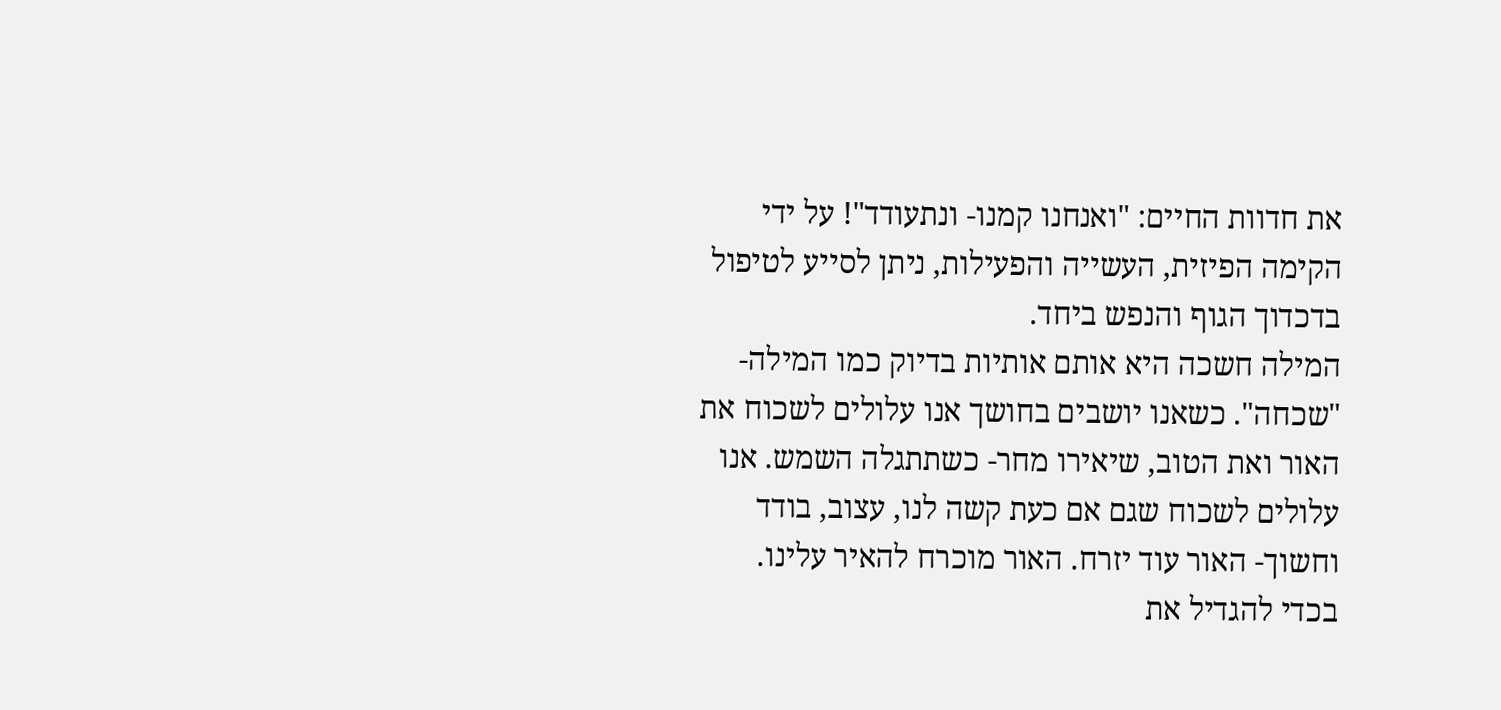את חדוות החיים: "ואנחנו קמנו- ונתעודד"! על ידי הקימה הפיזית, העשייה והפעילות, ניתן לסייע לטיפול בדכדוך הגוף והנפש ביחד.
המילה חשכה היא אותם אותיות בדיוק כמו המילה- "שכחה". כשאנו יושבים בחושך אנו עלולים לשכוח את האור ואת הטוב, שיאירו מחר- כשתתגלה השמש. אנו עלולים לשכוח שגם אם כעת קשה לנו, עצוב, בודד וחשוך- האור עוד יזרח. האור מוכרח להאיר עלינו.
בכדי להגדיל את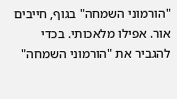"הורמוני השמחה" בגוף, חייבים אור. אפילו מלאכותי. בכדי להגביר את "הורמוני השמחה"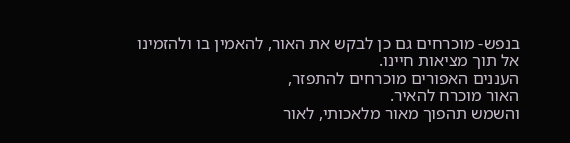בנפש- מוכרחים גם כן לבקש את האור, להאמין בו ולהזמינו אל תוך מציאות חיינו.
העננים האפורים מוכרחים להתפזר,
האור מוכרח להאיר.
והשמש תהפוך מאור מלאכותי, לאור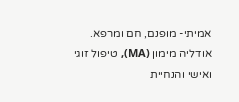אמיתי- מופנם, חם ומרפא.
אודליה מימון (MA), טיפול זוגי ואישי והנחיית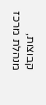קבוצות, מנהלת מרכז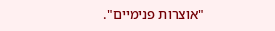"אוצרות פנימיים".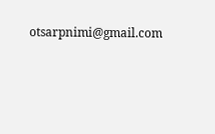otsarpnimi@gmail.com